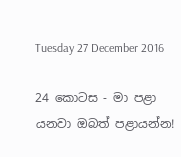Tuesday 27 December 2016

24 කොටස - මා පළා යනවා ඔබත් පළායන්න!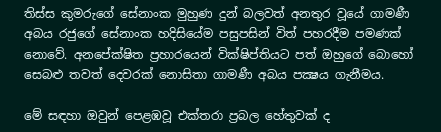තිස්‌ස කුමරුගේ සේනාංක මුහුණ දුන් බලවත් අනතුර වූයේ ගාමණී අබය රජුගේ සේනාංක හදිසියේම පසුපසින් විත් පහරදීම පමණක්‌ නොවේ. අනපේක්‌ෂිත ප්‍රහාරයෙන් වික්‌ෂිප්තියට පත් ඔහුගේ බොහෝ සෙබළු තවත් දෙවරක්‌ නොසිතා ගාමණී අබය පක්‍ෂය ගැනීමය.

මේ සඳහා ඔවුන් පෙළඹවූ එක්‌තරා ප්‍රබල හේතුවක්‌ ද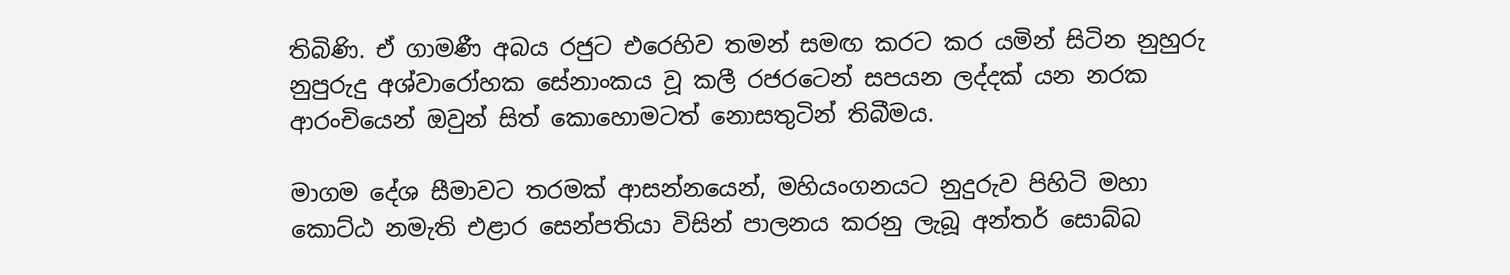තිබිණි. ඒ ගාමණී අබය රජුට එරෙහිව තමන් සමඟ කරට කර යමින් සිටින නුහුරු නුපුරුදු අශ්වාරෝහක සේනාංකය වූ කලී රජරටෙන් සපයන ලද්දක්‌ යන නරක ආරංචියෙන් ඔවුන් සිත් කොහොමටත් නොසතුටින් තිබීමය.

මාගම දේශ සීමාවට තරමක්‌ ආසන්නයෙන්, මහියංගනයට නුදුරුව පිහිටි මහා කොට්‌ඨ නමැති එළාර සෙන්පතියා විසින් පාලනය කරනු ලැබූ අන්තර් සොබ්බ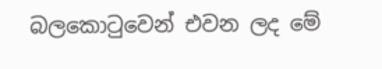බලකොටුවෙන් එවන ලද මේ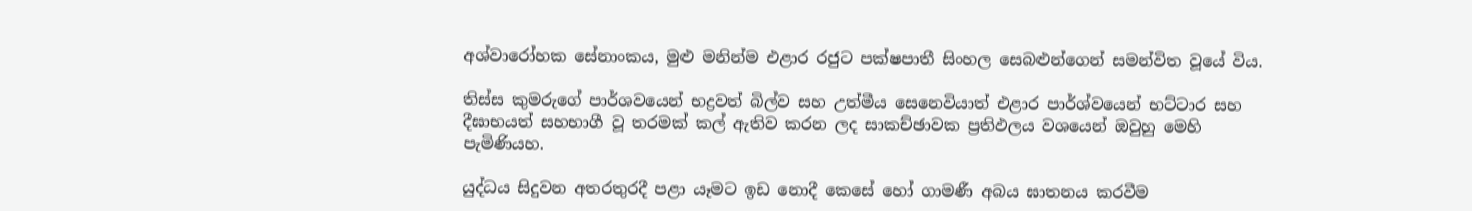අශ්වාරෝහක සේනාංකය, මුළු මනින්ම එළාර රජුට පක්‌ෂපාතී සිංහල සෙබළුන්ගෙන් සමන්විත වූයේ විය.

තිස්‌ස කුමරුගේ පාර්ශවයෙන් භද්‍රවත් බිල්ව සහ උත්මීය සෙනෙවියාත් එළාර පාර්ශ්වයෙන් භට්‌ටාර සහ දීඝාභයත් සහභාගී වූ තරමක්‌ කල් ඇතිව කරන ලද සාකච්ඡාවක ප්‍රතිඵලය වශයෙන් ඔවුහු මෙහි පැමිණියහ.

යුද්ධය සිදුවන අතරතුරදී පළා යෑමට ඉඩ නොදී කෙසේ හෝ ගාමණී අබය ඝාතනය කරවීම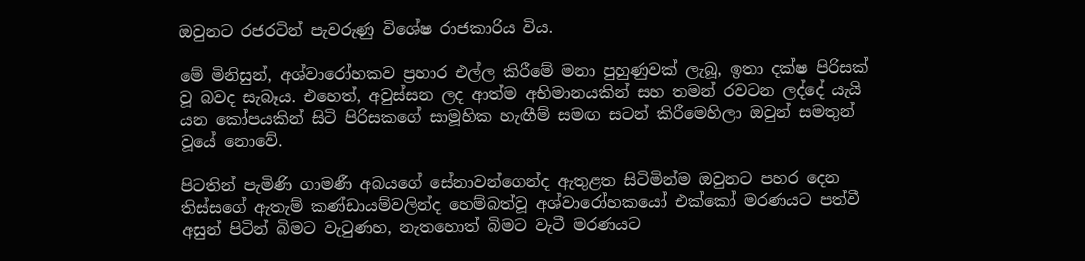ඔවුනට රජරටින් පැවරුණු විශේෂ රාජකාරිය විය.

මේ මිනිසුන්, අශ්වාරෝහකව ප්‍රහාර එල්ල කිරීමේ මනා පුහුණුවක්‌ ලැබූ, ඉතා දක්‌ෂ පිරිසක්‌ වූ බවද සැබෑය. එහෙත්, අවුස්‌සන ලද ආත්ම අභිමානයකින් සහ තමන් රවටන ලද්දේ යැයි යන කෝපයකින් සිටි පිරිසකගේ සාමූහික හැඟීම් සමඟ සටන් කිරීමෙහිලා ඔවුන් සමතුන් වූයේ නොවේ.

පිටතින් පැමිණි ගාමණී අබයගේ සේනාවන්ගෙන්ද ඇතුළත සිටිමින්ම ඔවුනට පහර දෙන තිස්‌සගේ ඇතැම් කණ්‌ඩායම්වලින්ද හෙම්බත්වූ අශ්වාරෝහකයෝ එක්‌කෝ මරණයට පත්වී අසුන් පිටින් බිමට වැටුණහ, නැතහොත් බිමට වැටී මරණයට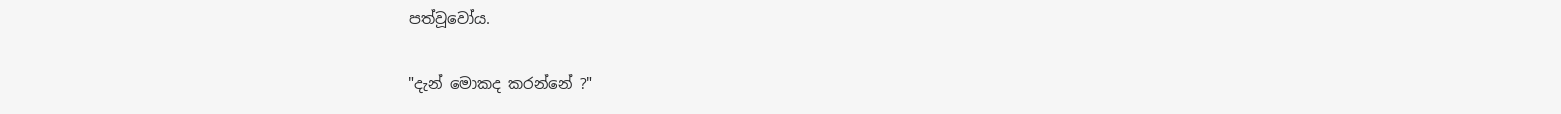පත්වූවෝය.

"දැන් මොකද කරන්නේ ?"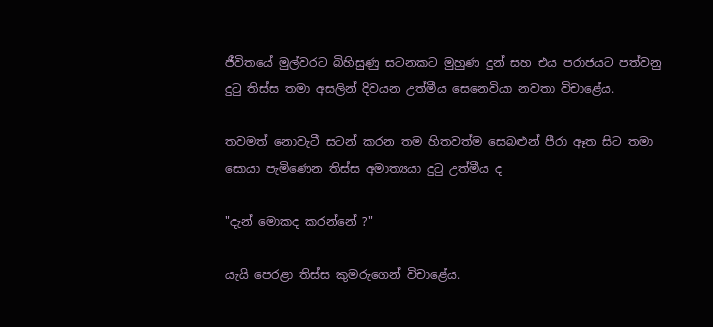ජීවිතයේ මුල්වරට බිහිසුණු සටනකට මුහුණ දුන් සහ එය පරාජයට පත්වනු දුටු තිස්‌ස තමා අසලින් දිවයන උත්මීය සෙනෙවියා නවතා විචාළේය.

තවමත් නොවැටී සටන් කරන තම හිතවත්ම සෙබළුන් පීරා ඈත සිට තමා සොයා පැමිණෙන තිස්‌ස අමාත්‍යයා දුටු උත්මීය ද

"දැන් මොකද කරන්නේ ?"

යැයි පෙරළා තිස්‌ස කුමරුගෙන් විචාළේය.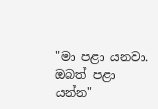"මා පළා යනවා. ඔබත් පළා යන්න"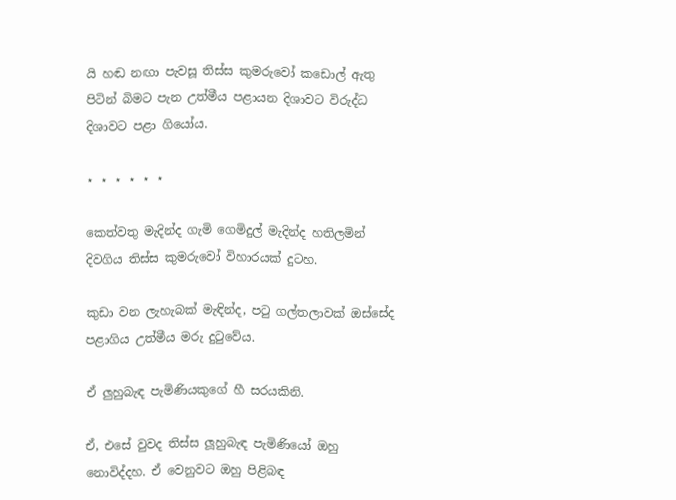යි හඬ නඟා පැවසූ තිස්‌ස කුමරුවෝ කඩොල් ඇතු පිටින් බිමට පැන උත්මීය පළායන දිශාවට විරුද්ධ දිශාවට පළා ගියෝය.

⋆ ⋆ ⋆ ⋆ ⋆ ⋆

කෙත්වතු මැදින්ද ගැමි ගෙමිදුල් මැදින්ද හතිලමින් දිවගිය තිස්‌ස කුමරුවෝ විහාරයක්‌ දුටහ.

කුඩා වන ලැහැබක්‌ මැඳින්ද, පටු ගල්තලාවක්‌ ඔස්‌සේද පළාගිය උත්මීය මරු දුටුවේය.

ඒ ලුහුබැඳ පැමිණියකුගේ හී සරයකිනි.

ඒ, එසේ වුවද තිස්‌ස ලූහුබැඳ පැමිණියෝ ඔහු නොවිද්දහ. ඒ වෙනුවට ඔහු පිළිබඳ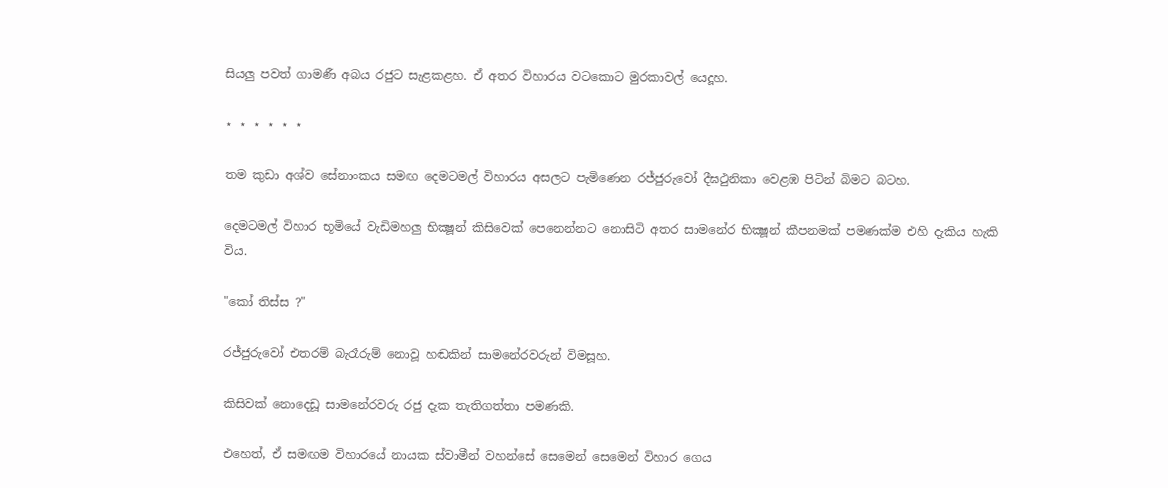සියලු පවත් ගාමණී අබය රජුට සැළකළහ. ඒ අතර විහාරය වටකොට මුරකාවල් යෙදූහ.

⋆ ⋆ ⋆ ⋆ ⋆ ⋆

තම කුඩා අශ්ව සේනාංකය සමඟ දෙමටමල් විහාරය අසලට පැමිණෙන රජ්ජුරුවෝ දීඝථුනිකා වෙළඹ පිටින් බිමට බටහ.

දෙමටමල් විහාර භූමියේ වැඩිමහලු භික්‍ෂූන් කිසිවෙක්‌ පෙනෙන්නට නොසිටි අතර සාමනේර භික්‍ෂූන් කීපනමක්‌ පමණක්‌ම එහි දැකිය හැකි විය.

"කෝ තිස්‌ස ?"

රජ්ජුරුවෝ එතරම් බැරෑරුම් නොවූ හඬකින් සාමනේරවරුන් විමසූහ.

කිසිවක්‌ නොදෙඩූ සාමනේරවරු රජු දැක තැතිගත්තා පමණකි.

එහෙත්, ඒ සමඟම විහාරයේ නායක ස්‌වාමීන් වහන්සේ සෙමෙන් සෙමෙන් විහාර ගෙය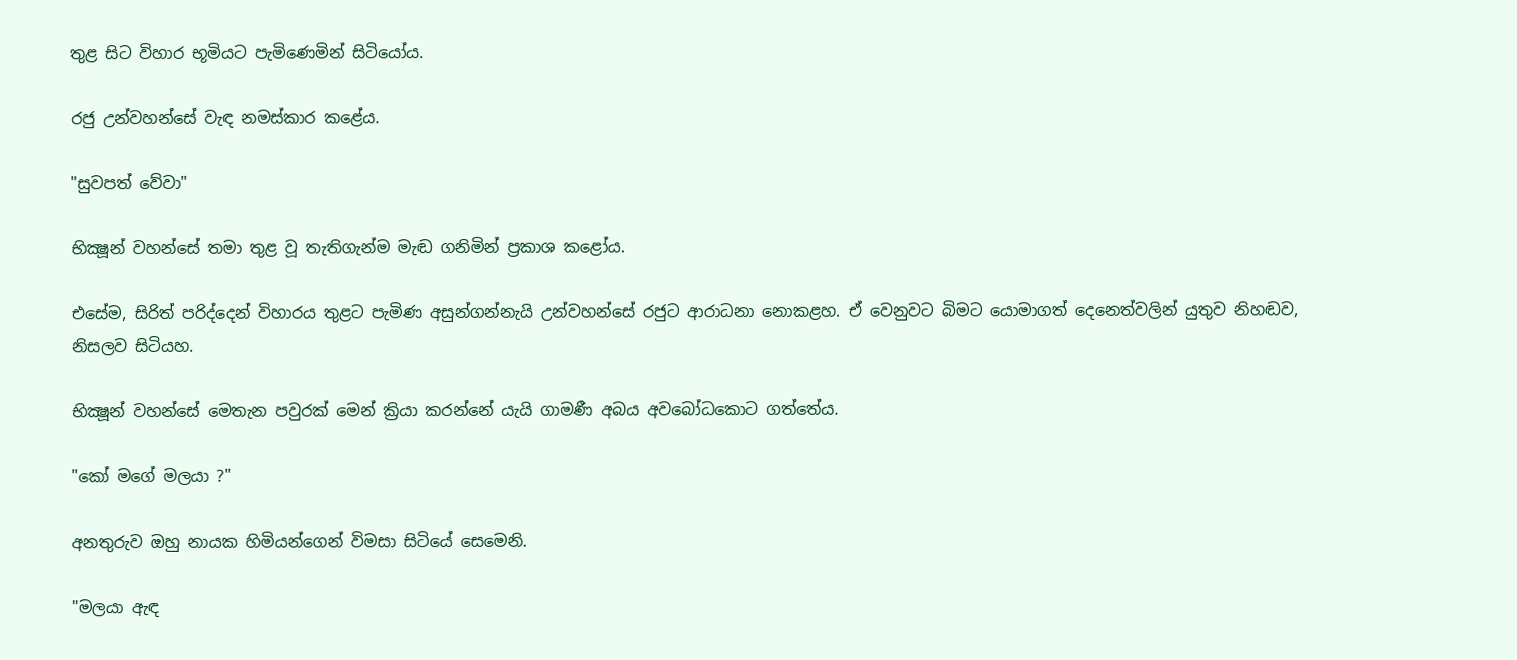තුළ සිට විහාර භූමියට පැමිණෙමින් සිටියෝය.

රජු උන්වහන්සේ වැඳ නමස්‌කාර කළේය.

"සුවපත් වේවා"

භික්‍ෂූන් වහන්සේ තමා තුළ වූ තැතිගැන්ම මැඬ ගනිමින් ප්‍රකාශ කළෝය.

එසේම, සිරිත් පරිද්දෙන් විහාරය තුළට පැමිණ අසුන්ගන්නැයි උන්වහන්සේ රජුට ආරාධනා නොකළහ. ඒ වෙනුවට බිමට යොමාගත් දෙනෙත්වලින් යුතුව නිහඬව, නිසලව සිටියහ.

භික්‍ෂූන් වහන්සේ මෙතැන පවුරක්‌ මෙන් ක්‍රියා කරන්නේ යැයි ගාමණී අබය අවබෝධකොට ගත්තේය.

"කෝ මගේ මලයා ?"

අනතුරුව ඔහු නායක හිමියන්ගෙන් විමසා සිටියේ සෙමෙනි.

"මලයා ඇඳ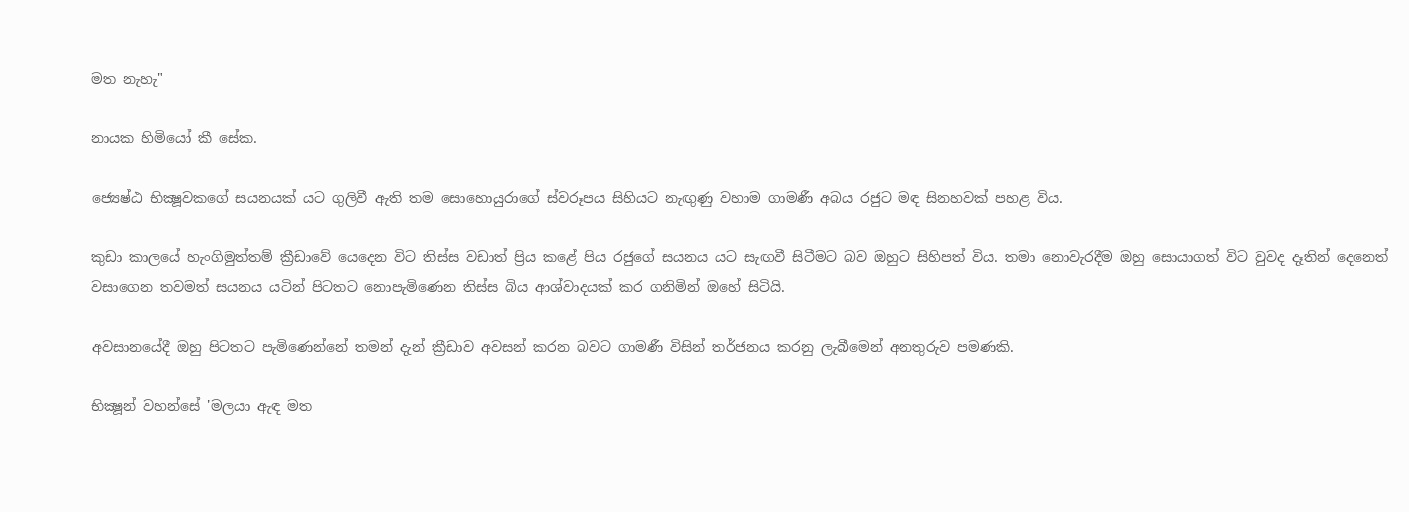මත නැහැ"

නායක හිමියෝ කී සේක.

ජ්‍යෙෂ්ඨ භික්‍ෂූවකගේ සයනයක්‌ යට ගුලිවී ඇති තම සොහොයුරාගේ ස්‌වරූපය සිහියට නැඟුණු වහාම ගාමණී අබය රජුට මඳ සිනහවක්‌ පහළ විය.

කුඩා කාලයේ හැංගිමුත්තම් ක්‍රීඩාවේ යෙදෙන විට තිස්‌ස වඩාත් ප්‍රිය කළේ පිය රජුගේ සයනය යට සැඟවී සිටීමට බව ඔහුට සිහිපත් විය. තමා නොවැරදීම ඔහු සොයාගත් විට වුවද දෑතින් දෙනෙත් වසාගෙන තවමත් සයනය යටින් පිටතට නොපැමිණෙන තිස්‌ස බිය ආශ්වාදයක්‌ කර ගනිමින් ඔහේ සිටියි.

අවසානයේදී ඔහු පිටතට පැමිණෙන්නේ තමන් දැන් ක්‍රීඩාව අවසන් කරන බවට ගාමණී විසින් තර්ජනය කරනු ලැබීමෙන් අනතුරුව පමණකි.

භික්‍ෂූන් වහන්සේ 'මලයා ඇඳ මත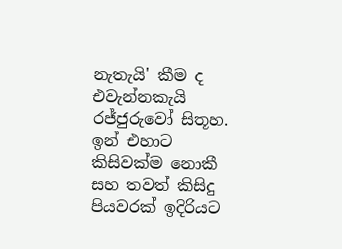නැතැයි' කීම ද එවැන්නකැයි රජ්ජුරුවෝ සිතූහ. ඉන් එහාට කිසිවක්‌ම නොකී සහ තවත් කිසිදු පියවරක්‌ ඉදිරියට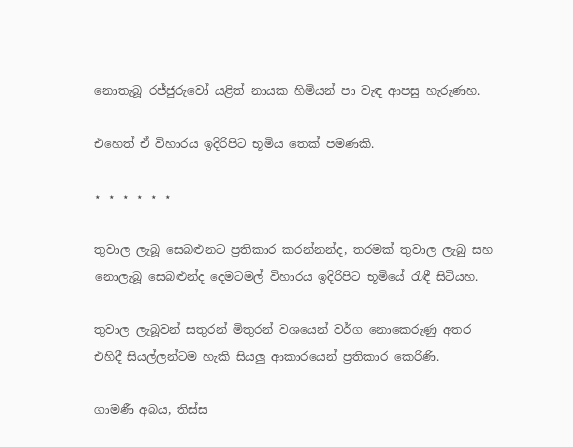නොතැබූ රජ්ජුරුවෝ යළිත් නායක හිමියන් පා වැඳ ආපසු හැරුණහ.

එහෙත් ඒ විහාරය ඉදිරිපිට භූමිය තෙක්‌ පමණකි.

⋆ ⋆ ⋆ ⋆ ⋆ ⋆

තුවාල ලැබූ සෙබළුනට ප්‍රතිකාර කරන්නන්ද, තරමක්‌ තුවාල ලැබු සහ නොලැබූ සෙබළුන්ද දෙමටමල් විහාරය ඉදිරිපිට භූමියේ රැඳී සිටියහ.

තුවාල ලැබූවන් සතුරන් මිතුරන් වශයෙන් වර්ග නොකෙරුණු අතර එහිදී සියල්ලන්ටම හැකි සියලු ආකාරයෙන් ප්‍රතිකාර කෙරිණි.

ගාමණී අබය, තිස්‌ස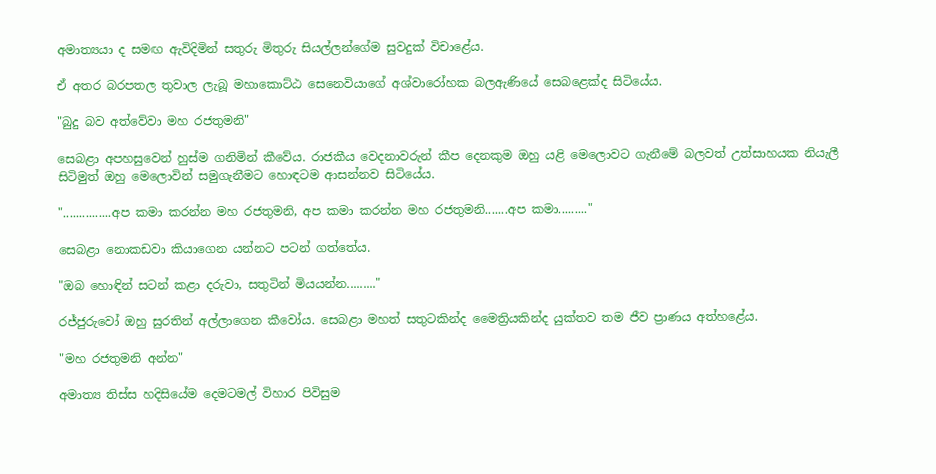අමාත්‍යයා ද සමඟ ඇවිදිමින් සතුරු මිතුරු සියල්ලන්ගේම සුවදුක්‌ විචාළේය.

ඒ අතර බරපතල තුවාල ලැබූ මහාකොට්‌ඨ සෙනෙවියාගේ අශ්වාරෝහක බලඇණියේ සෙබළෙක්‌ද සිටියේය.

"බුදු බව අත්වේවා මහ රජතුමනි"

සෙබළා අපහසුවෙන් හුස්‌ම ගනිමින් කීවේය. රාජකීය වෙදනාවරුන් කීප දෙනකුම ඔහු යළි මෙලොවට ගැනීමේ බලවත් උත්සාහයක නියැලී සිටිමුත් ඔහු මෙලොවින් සමුගැනීමට හොඳටම ආසන්නව සිටියේය.

"...............අප කමා කරන්න මහ රජතුමනි, අප කමා කරන්න මහ රජතුමනි.......අප කමා........."

සෙබළා නොකඩවා කියාගෙන යන්නට පටන් ගත්තේය.

"ඔබ හොඳින් සටන් කළා දරුවා, සතුටින් මියයන්න........."

රජ්ජුරුවෝ ඔහු සුරතින් අල්ලාගෙන කීවෝය. සෙබළා මහත් සතුටකින්ද මෛත්‍රියකින්ද යුක්‌තව තම ජීව ප්‍රාණය අත්හළේය.

"මහ රජතුමනි අන්න"

අමාත්‍ය තිස්‌ස හදිසියේම දෙමටමල් විහාර පිවිසුම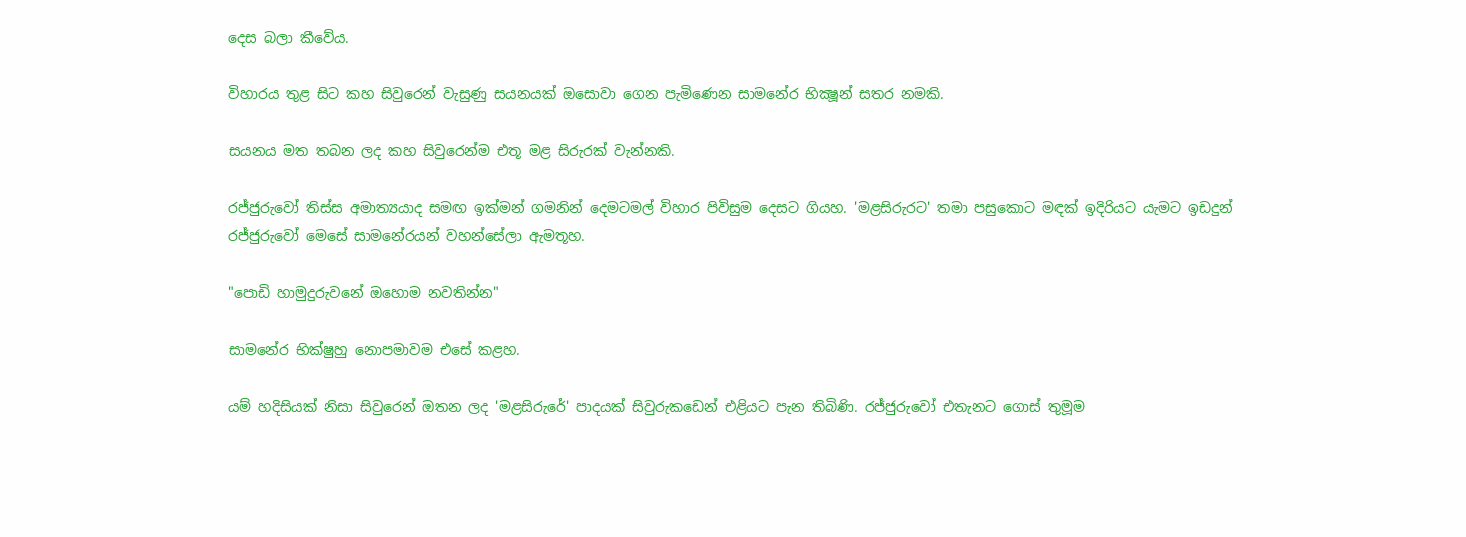දෙස බලා කීවේය.

විහාරය තුළ සිට කහ සිවුරෙන් වැසුණු සයනයක්‌ ඔසොවා ගෙන පැමිණෙන සාමනේර භික්‍ෂූන් සතර නමකි.

සයනය මත තබන ලද කහ සිවුරෙන්ම එතූ මළ සිරුරක්‌ වැන්නකි.

රජ්ජුරුවෝ තිස්‌ස අමාත්‍යයාද සමඟ ඉක්‌මන් ගමනින් දෙමටමල් විහාර පිවිසුම දෙසට ගියහ. 'මළසිරුරට' තමා පසුකොට මඳක්‌ ඉදිරියට යැමට ඉඩදුන් රජ්ජුරුවෝ මෙසේ සාමනේරයන් වහන්සේලා ඇමතූහ.

"පොඩි හාමුදුරුවනේ ඔහොම නවතින්න"

සාමනේර භික්‌ෂුහු නොපමාවම එසේ කළහ.

යම් හදිසියක්‌ නිසා සිවුරෙන් ඔතන ලද 'මළසිරුරේ' පාදයක්‌ සිවුරුකඩෙන් එළියට පැන තිබිණි. රජ්ජුරුවෝ එතැනට ගොස්‌ තුමූම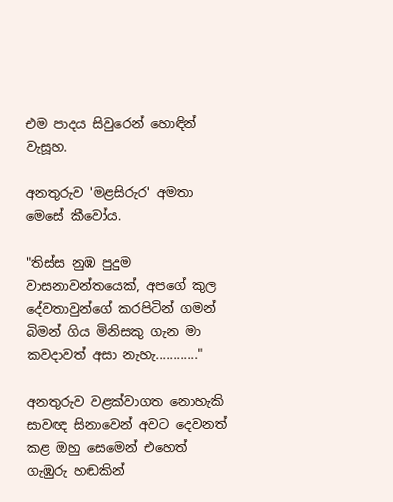එම පාදය සිවුරෙන් හොඳින් වැසූහ.

අනතුරුව 'මළසිරුර' අමතා මෙසේ කීවෝය.

"තිස්‌ස නුඹ පුදුම වාසනාවන්තයෙක්‌, අපගේ කුල දේවතාවුන්ගේ කරපිටින් ගමන් බිමන් ගිය මිනිසකු ගැන මා කවදාවත් අසා නැහැ............"

අනතුරුව වළක්‌වාගත නොහැකි සාවඥ සිනාවෙන් අවට දෙවනත් කළ ඔහු සෙමෙන් එහෙත් ගැඹුරු හඬකින්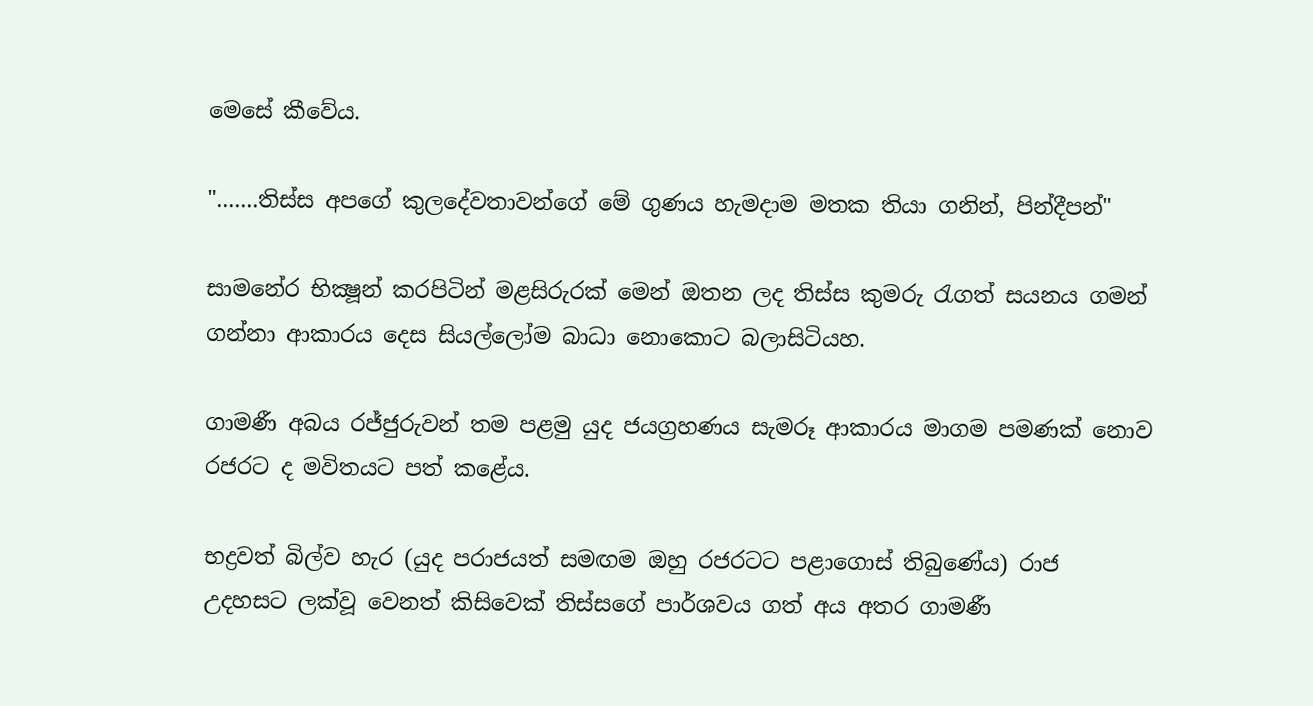මෙසේ කීවේය.

".......තිස්‌ස අපගේ කුලදේවතාවන්ගේ මේ ගුණය හැමදාම මතක තියා ගනින්, පින්දීපන්"

සාමනේර භික්‍ෂූන් කරපිටින් මළසිරුරක්‌ මෙන් ඔතන ලද තිස්‌ස කුමරු රැගත් සයනය ගමන් ගන්නා ආකාරය දෙස සියල්ලෝම බාධා නොකොට බලාසිටියහ.

ගාමණී අබය රජ්ජුරුවන් තම පළමු යුද ජයග්‍රහණය සැමරූ ආකාරය මාගම පමණක්‌ නොව රජරට ද මවිතයට පත් කළේය.

භද්‍රවත් බිල්ව හැර (යුද පරාජයත් සමඟම ඔහු රජරටට පළාගොස්‌ තිබුණේය) රාජ උදහසට ලක්‌වූ වෙනත් කිසිවෙක්‌ තිස්‌සගේ පාර්ශවය ගත් අය අතර ගාමණී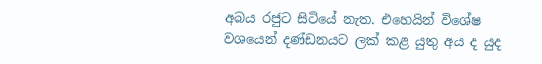අබය රජුට සිටියේ නැත. එහෙයින් විශේෂ වශයෙන් දණ්‌ඩනයට ලක්‌ කළ යුතු අය ද යුද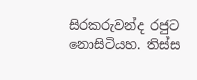සිරකරුවන්ද රජුට නොසිටියහ. තිස්‌ස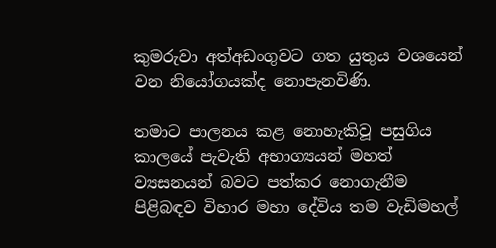කුමරුවා අත්අඩංගුවට ගත යුතුය වශයෙන් වන නියෝගයක්‌ද නොපැනවිණි.

තමාට පාලනය කළ නොහැකිවූ පසුගිය කාලයේ පැවැති අභාග්‍යයන් මහත් ව්‍යසනයන් බවට පත්කර නොගැනීම පිළිබඳව විහාර මහා දේවිය තම වැඩිමහල්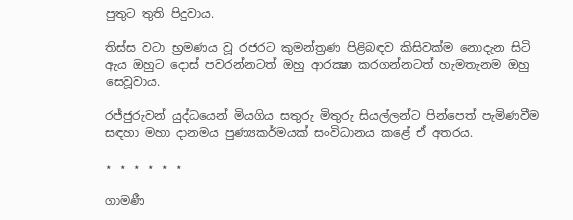පුතුට තුති පිදුවාය.

තිස්‌ස වටා භ්‍රමණය වූ රජරට කුමන්ත්‍රණ පිළිබඳව කිසිවක්‌ම නොදැන සිටි ඇය ඔහුට දොස්‌ පවරන්නටත් ඔහු ආරක්‍ෂා කරගන්නටත් හැමතැනම ඔහු සෙවූවාය.

රජ්ජුරුවන් යුද්ධයෙන් මියගිය සතුරු මිතුරු සියල්ලන්ට පින්පෙත් පැමිණවීම සඳහා මහා දානමය පුණ්‍යකර්මයක්‌ සංවිධානය කළේ ඒ අතරය.

⋆ ⋆ ⋆ ⋆ ⋆ ⋆

ගාමණී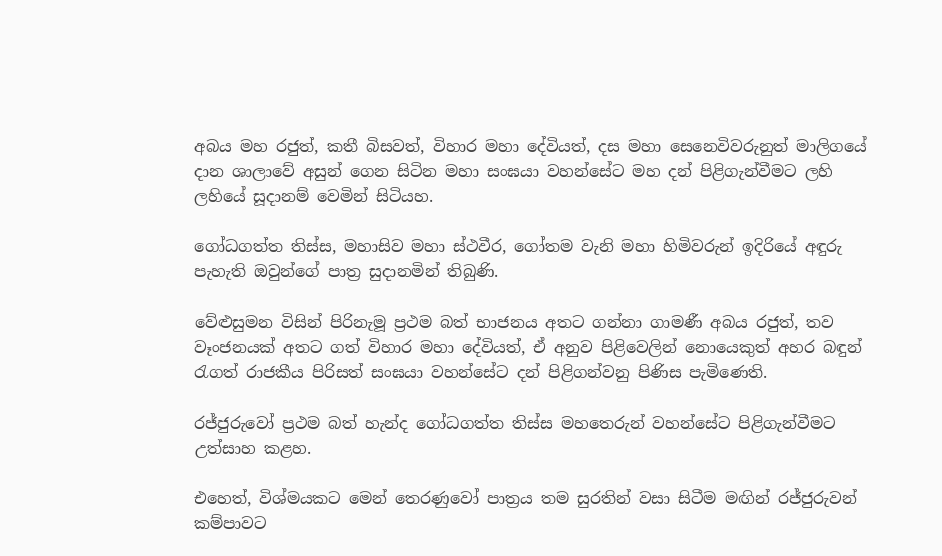අබය මහ රජුත්, කතී බිසවත්, විහාර මහා දේවියත්, දස මහා සෙනෙවිවරුනුත් මාලිගයේ දාන ශාලාවේ අසුන් ගෙන සිටින මහා සංඝයා වහන්සේට මහ දන් පිළිගැන්වීමට ලහි ලහියේ සූදානම් වෙමින් සිටියහ.

ගෝධගත්ත තිස්‌ස, මහාසිව මහා ස්‌ථවීර, ගෝතම වැනි මහා හිමිවරුන් ඉදිරියේ අඳුරු පැහැති ඔවුන්ගේ පාත්‍ර සුදානමින් තිබුණි.

වේළුසුමන විසින් පිරිනැමූ ප්‍රථම බත් භාජනය අතට ගන්නා ගාමණී අබය රජුත්, තව වෑංජනයක්‌ අතට ගත් විහාර මහා දේවියත්, ඒ අනුව පිළිවෙලින් නොයෙකුත් අහර බඳුන් රැගත් රාජකීය පිරිසත් සංඝයා වහන්සේට දන් පිළිගන්වනු පිණිස පැමිණෙති.

රජ්ජුරුවෝ ප්‍රථම බත් හැන්ද ගෝධගත්ත තිස්‌ස මහතෙරුන් වහන්සේට පිළිගැන්වීමට උත්සාහ කළහ.

එහෙත්, විශ්මයකට මෙන් තෙරණුවෝ පාත්‍රය තම සුරතින් වසා සිටීම මඟින් රජ්ජුරුවන් කම්පාවට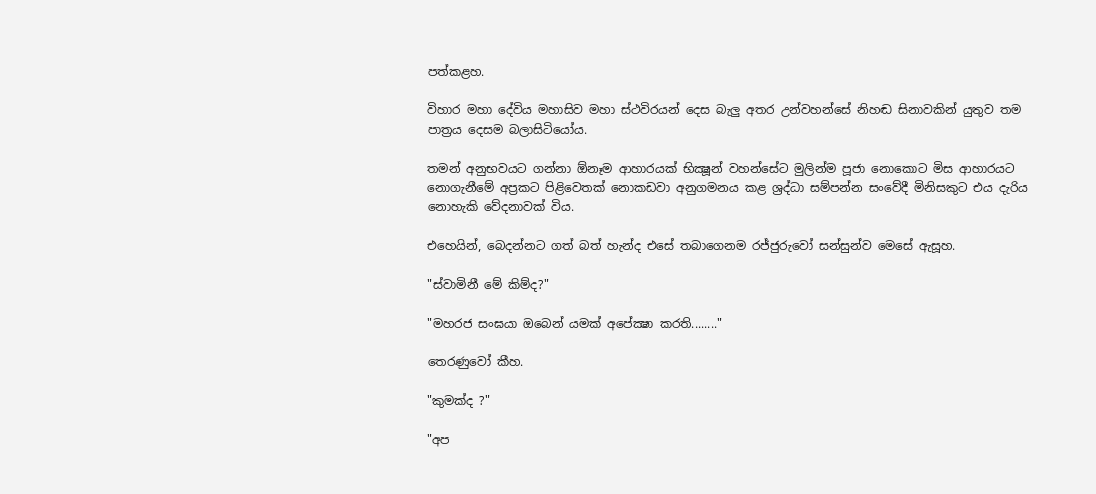පත්කළහ.

විහාර මහා දේවිය මහාසිව මහා ස්‌ථවිරයන් දෙස බැලු අතර උන්වහන්සේ නිහඬ සිනාවකින් යුතුව තම පාත්‍රය දෙසම බලාසිටියෝය.

තමන් අනුභවයට ගන්නා ඕනෑම ආහාරයක්‌ භික්‍ෂූන් වහන්සේට මුලින්ම පූජා නොකොට මිස ආහාරයට නොගැනීමේ අප්‍රකට පිළිවෙතක්‌ නොකඩවා අනුගමනය කළ ශ්‍රද්ධා සම්පන්න සංවේදී මිනිසකුට එය දැරිය නොහැකි වේදනාවක්‌ විය.

එහෙයින්, බෙදන්නට ගත් බත් හැන්ද එසේ තබාගෙනම රජ්ජුරුවෝ සන්සුන්ව මෙසේ ඇසූහ.

"ස්‌වාමිනී මේ කිම්ද?"

"මහරජ සංඝයා ඔබෙන් යමක්‌ අපේක්‍ෂා කරති........"

තෙරණුවෝ කීහ.

"කුමක්‌ද ?"

"අප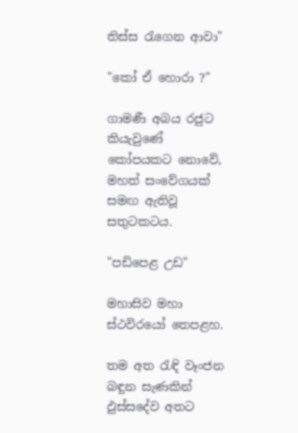තිස්‌ස රැගෙන ආවා"

"කෝ ඒ හොරා ?"

ගාමණී අබය රජුට කියැවුණේ කෝපයකට නොවේ, මහත් සංවේගයක්‌ සමඟ ඇතිවූ සතුටකටය.

"පඩිපෙළ උඩ"

මහාසිව මහා ස්‌ථවිරයෝ තෙපළහ.

තම අත රැඳි වෑංජන බඳුන සැණකින් ඵුස්‌සදේව අතට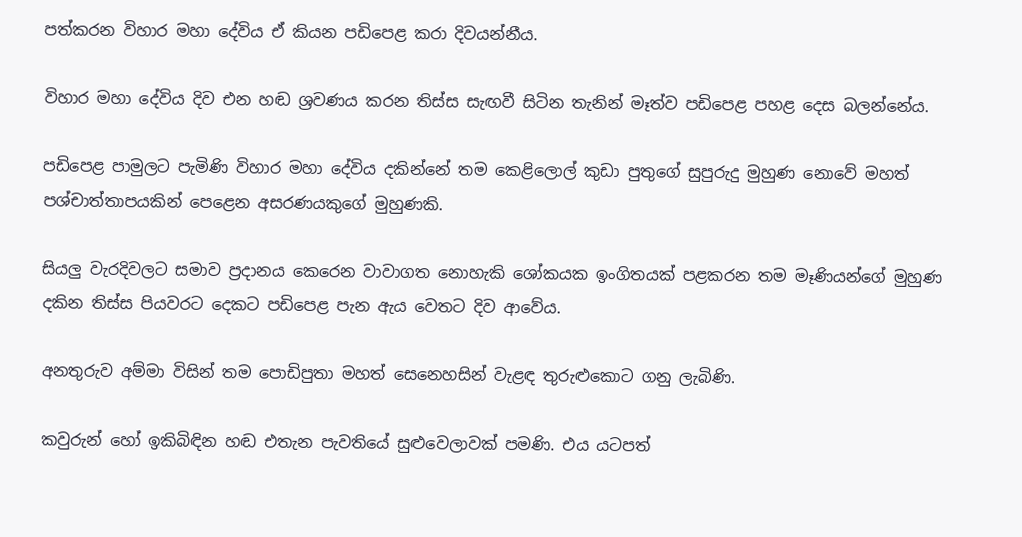පත්කරන විහාර මහා දේවිය ඒ කියන පඩිපෙළ කරා දිවයන්නීය.

විහාර මහා දේවිය දිව එන හඬ ශ්‍රවණය කරන තිස්‌ස සැඟවී සිටින තැනින් මෑත්ව පඩිපෙළ පහළ දෙස බලන්නේය.

පඩිපෙළ පාමුලට පැමිණි විහාර මහා දේවිය දකින්නේ තම කෙළිලොල් කුඩා පුතුගේ සුපුරුදු මුහුණ නොවේ මහත් පශ්චාත්තාපයකින් පෙළෙන අසරණයකුගේ මුහුණකි.

සියලු වැරදිවලට සමාව ප්‍රදානය කෙරෙන වාවාගත නොහැකි ශෝකයක ඉංගිතයක්‌ පළකරන තම මෑණියන්ගේ මුහුණ දකින තිස්‌ස පියවරට දෙකට පඩිපෙළ පැන ඇය වෙතට දිව ආවේය.

අනතුරුව අම්මා විසින් තම පොඩිපුතා මහත් සෙනෙහසින් වැළඳ තුරුළුකොට ගනු ලැබිණි.

කවුරුන් හෝ ඉකිබිඳින හඬ එතැන පැවතියේ සුළුවෙලාවක්‌ පමණි. එය යටපත්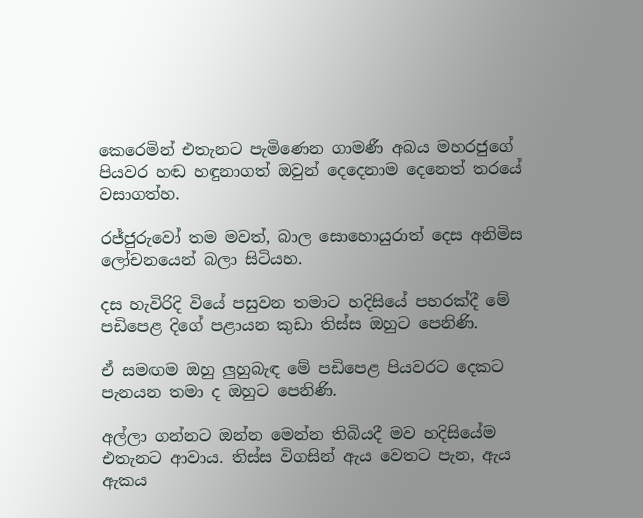කෙරෙමින් එතැනට පැමිණෙන ගාමණී අබය මහරජුගේ පියවර හඬ හඳුනාගත් ඔවුන් දෙදෙනාම දෙනෙත් තරයේ වසාගත්හ.

රජ්ජුරුවෝ තම මවත්, බාල සොහොයුරාත් දෙස අනිමිස ලෝචනයෙන් බලා සිටියහ.

දස හැවිරිදි වියේ පසුවන තමාට හදිසියේ පහරක්‌දී මේ පඩිපෙළ දිගේ පළායන කුඩා තිස්‌ස ඔහුට පෙනිණි.

ඒ සමඟම ඔහු ලුහුබැඳ මේ පඩිපෙළ පියවරට දෙකට පැනයන තමා ද ඔහුට පෙනිණි.

අල්ලා ගන්නට ඔන්න මෙන්න තිබියදී මව හදිසියේම එතැනට ආවාය. තිස්‌ස විගසින් ඇය වෙතට පැන, ඇය ඇකය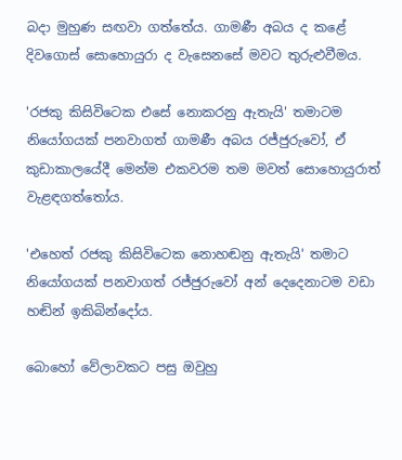බදා මුහුණ සඟවා ගත්තේය. ගාමණී අබය ද කළේ දිවගොස්‌ සොහොයුරා ද වැසෙනසේ මවට තුරුළුවීමය.

'රජකු කිසිවිටෙක එසේ නොකරනු ඇතැයි' තමාටම නියෝගයක්‌ පනවාගත් ගාමණී අබය රජ්ජුරුවෝ, ඒ කුඩාකාලයේදී මෙන්ම එකවරම තම මවත් සොහොයුරාත් වැළඳගත්තෝය.

'එහෙත් රජකු කිසිවිටෙක නොහඬනු ඇතැයි' තමාට නියෝගයක්‌ පනවාගත් රජ්ජුරුවෝ අන් දෙදෙනාටම වඩා හඬින් ඉකිබින්දෝය.

බොහෝ වේලාවකට පසු ඔවුහු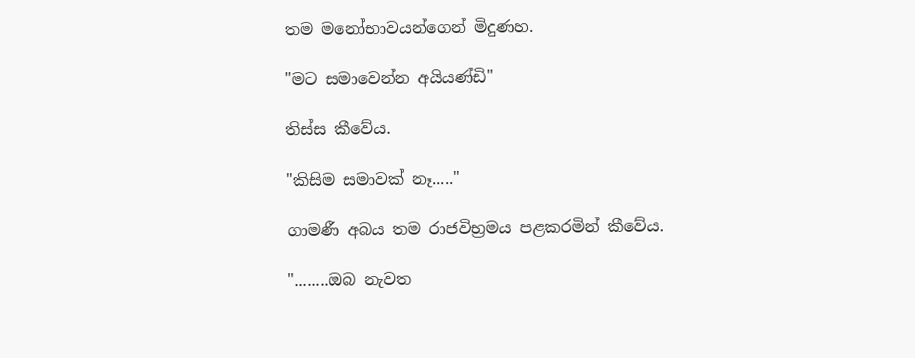තම මනෝභාවයන්ගෙන් මිදුණහ.

"මට සමාවෙන්න අයියණ්‌ඩි"

තිස්‌ස කීවේය.

"කිසිම සමාවක්‌ නෑ....."

ගාමණී අබය තම රාජවිභ්‍රමය පළකරමින් කීවේය.

"........ඔබ නැවත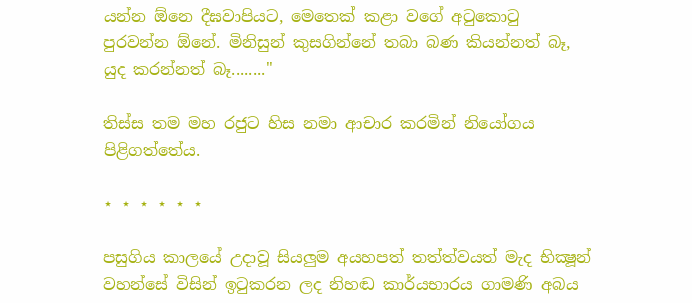යන්න ඕනෙ දීඝවාපියට, මෙතෙක්‌ කළා වගේ අටුකොටු පුරවන්න ඕනේ. මිනිසුන් කුසගින්නේ තබා බණ කියන්නත් බෑ, යුද කරන්නත් බෑ........"

තිස්‌ස තම මහ රජුට හිස නමා ආචාර කරමින් නියෝගය පිළිගත්තේය.

⋆ ⋆ ⋆ ⋆ ⋆ ⋆

පසුගිය කාලයේ උදාවූ සියලුම අයහපත් තත්ත්වයත් මැද භික්‍ෂූන් වහන්සේ විසින් ඉටුකරන ලද නිහඬ කාර්යභාරය ගාමණි අබය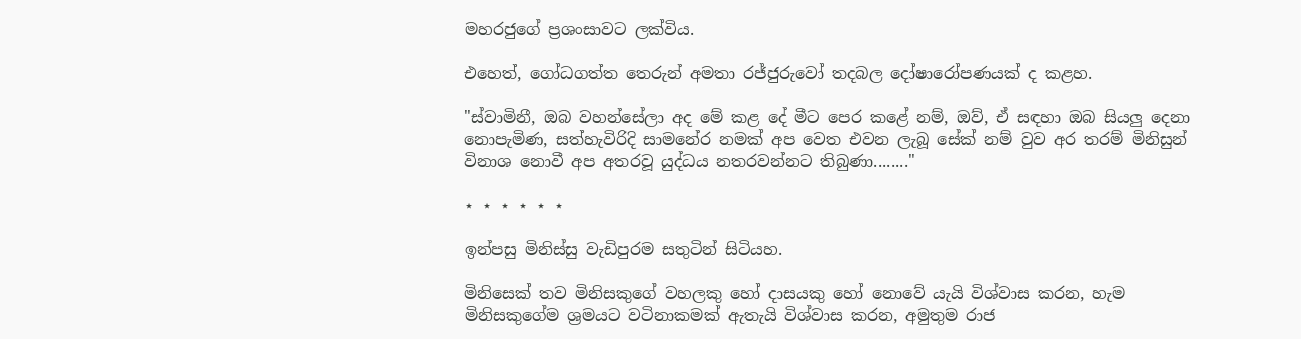මහරජුගේ ප්‍රශංසාවට ලක්‌විය.

එහෙත්, ගෝධගත්ත තෙරුන් අමතා රජ්ජුරුවෝ තදබල දෝෂාරෝපණයක්‌ ද කළහ.

"ස්‌වාමිනී, ඔබ වහන්සේලා අද මේ කළ දේ මීට පෙර කළේ නම්, ඔව්, ඒ සඳහා ඔබ සියලු දෙනා නොපැමිණ, සත්හැවිරිදි සාමනේර නමක්‌ අප වෙත එවන ලැබූ සේක්‌ නම් වුව අර තරම් මිනිසුන් විනාශ නොවී අප අතරවූ යුද්ධය නතරවන්නට තිබුණා........"

⋆ ⋆ ⋆ ⋆ ⋆ ⋆

ඉන්පසු මිනිස්‌සු වැඩිපුරම සතුටින් සිටියහ.

මිනිසෙක්‌ තව මිනිසකුගේ වහලකු හෝ දාසයකු හෝ නොවේ යැයි විශ්වාස කරන, හැම මිනිසකුගේම ශ්‍රමයට වටිනාකමක්‌ ඇතැයි විශ්වාස කරන, අමුතුම රාජ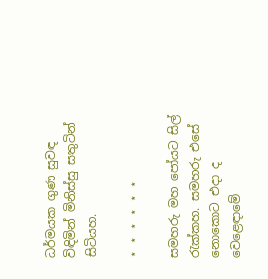ධර්මයක ගුණ සුවඳ විඳිමින් මිනිස්‌සු සතුටින් සිටියහ.

⋆ ⋆ ⋆ ⋆ ⋆ ⋆

සමහරු මහ පෝයට සිල් රැක්‌කහ. සමහරු එසේ නොකොට එදා ද වෙළෙඳාමේ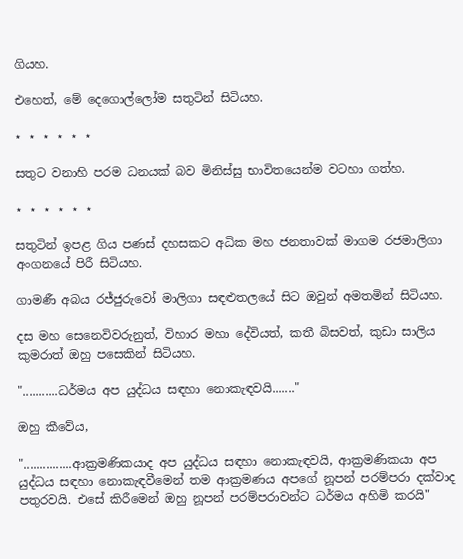ගියහ.

එහෙත්, මේ දෙගොල්ලෝම සතුටින් සිටියහ.

⋆ ⋆ ⋆ ⋆ ⋆ ⋆

සතුට වනාහි පරම ධනයක්‌ බව මිනිස්‌සු භාවිතයෙන්ම වටහා ගත්හ.

⋆ ⋆ ⋆ ⋆ ⋆ ⋆

සතුටින් ඉපළ ගිය පණස්‌ දහසකට අධික මහ ජනතාවක්‌ මාගම රජමාලිගා අංගනයේ පිරී සිටියහ.

ගාමණී අබය රජ්ජුරුවෝ මාලිගා සඳළුතලයේ සිට ඔවුන් අමතමින් සිටියහ.

දස මහ සෙනෙවිවරුනුත්, විහාර මහා දේවියත්, කතී බිසවත්, කුඩා සාලිය කුමරාත් ඔහු පසෙකින් සිටියහ.

"...........ධර්මය අප යුද්ධය සඳහා නොකැඳවයි......."

ඔහු කීවේය,

"...............ආක්‍රමණිකයාද අප යුද්ධය සඳහා නොකැඳවයි, ආක්‍රමණිකයා අප යුද්ධය සඳහා නොකැඳවීමෙන් තම ආක්‍රමණය අපගේ නූපන් පරම්පරා දක්‌වාද පතුරවයි. එසේ කිරීමෙන් ඔහු නූපන් පරම්පරාවන්ට ධර්මය අහිමි කරයි"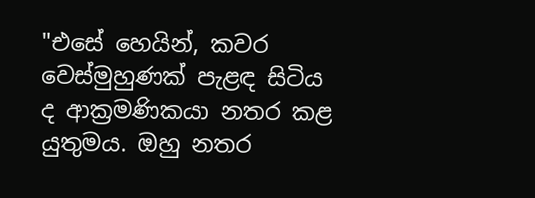"එසේ හෙයින්, කවර වෙස්‌මුහුණක්‌ පැළඳ සිටිය ද ආක්‍රමණිකයා නතර කළ යුතුමය. ඔහු නතර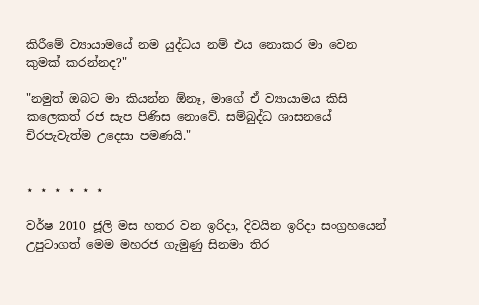කිරීමේ ව්‍යායාමයේ නම යුද්ධය නම් එය නොකර මා වෙන කුමක්‌ කරන්නද?"

"නමුත් ඔබට මා කියන්න ඕනෑ, මාගේ ඒ ව්‍යායාමය කිසි කලෙකත් රජ සැප පිණිස නොවේ. සම්බුද්ධ ශාසනයේ චිරපැවැත්ම උදෙසා පමණයි."


⋆ ⋆ ⋆ ⋆ ⋆ ⋆

වර්ෂ 2010 ජූලි මස හතර වන ඉරිදා, දිවයින ඉරිදා සංග්‍රහයෙන් උපුටාගත් මෙම මහරජ ගැමුණු සිනමා තිර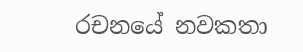රචනයේ නවකතා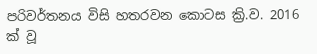පරිවර්තනය විසි හතරවන කොටස ක්‍රි.ව. 2016 ක් වූ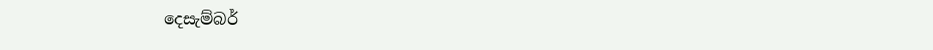දෙසැම්බර්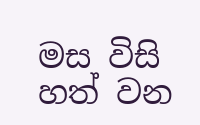මස විසි හත් වන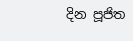දින පූජිත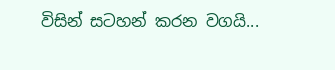විසින් සටහන් කරන වගයි...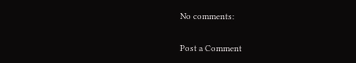No comments:

Post a Comment